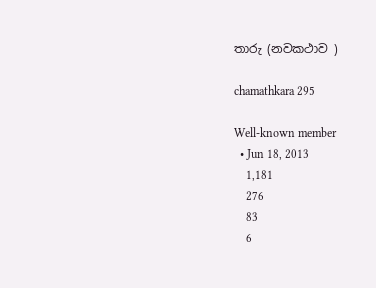තාරු (නවකථාව )

chamathkara 295

Well-known member
  • Jun 18, 2013
    1,181
    276
    83
    6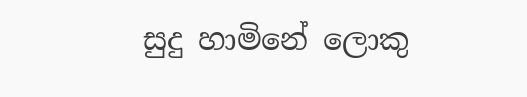සුදු හාමිනේ ලොකු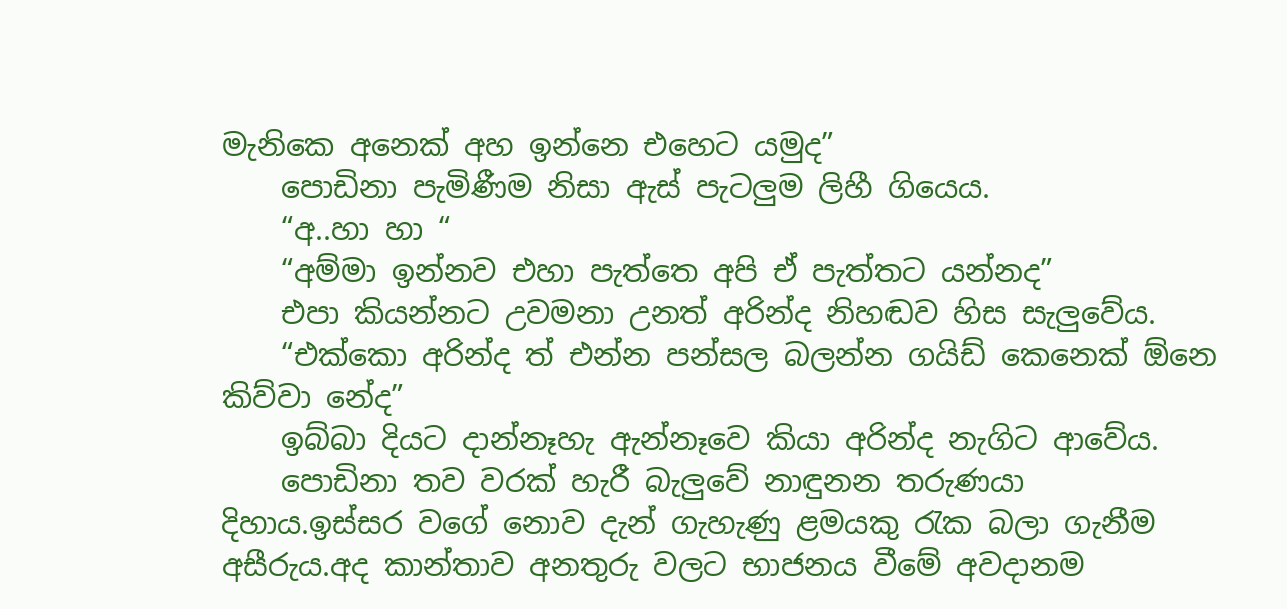මැනිකෙ අනෙක් අහ ඉන්නෙ එහෙට යමුද”
    පොඩිනා පැමිණීම නිසා ඇස් පැටලුම ලිහී ගියෙය.
    “අ..හා හා “
    “අම්මා ඉන්නව එහා පැත්තෙ අපි ඒ පැත්තට යන්නද”
    එපා කියන්නට උවමනා උනත් අරින්ද නිහඬව හිස සැලුවේය.
    “එක්කො අරින්ද ත් එන්න පන්සල බලන්න ගයිඩ් කෙනෙක් ඕනෙ කිව්වා නේද”
    ඉබ්බා දියට දාන්නෑහැ ඇන්නෑවෙ කියා අරින්ද නැගිට ආවේය.
    පොඩිනා තව වරක් හැරී බැලුවේ නාඳුනන තරුණයා දිහාය.ඉස්සර වගේ නොව දැන් ගැහැණු ළමයකු රැක බලා ගැනීම අසීරුය.අද කාන්තාව අනතුරු වලට භාජනය වීමේ අවදානම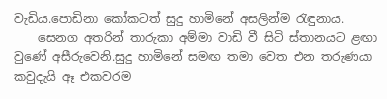වැඩිය.පොඩිනා කෝකටත් සුදු හාමිනේ අසලින්ම රැඳුනාය.
    සෙනග අතරින් තාරුකා අම්මා වාඩි වී සිටි ස්තානයට ළඟා වුණේ අසීරුවෙනි.සුදු හාමිනේ සමඟ තමා වෙත එන තරුණයා කවුදැයි ඈ එකවරම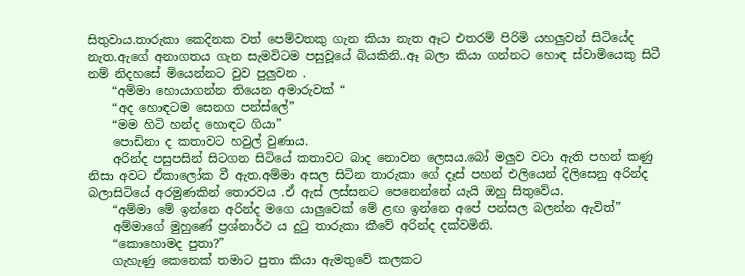සිතුවාය.තාරුකා කෙදිනක වත් පෙම්වතකු ගැන කියා නැත ඈට එතරම් පිරිමි යහලුවන් සිටියේද නැත.ඇගේ අනාගතය ගැන සැමවිටම පසුවූයේ බියකිනි..ඈ බලා කියා ගන්නට හොඳ ස්වාමියෙකු සිටී නම් නිදහසේ මියෙන්නට වුව පුලුවන .
    “අම්මා හොයාගන්න තියෙන අමාරුවක් “
    “අද හොඳටම සෙනග පන්ස්ලේ”
    “මම හිටි හන්ද හොඳට ගියා”
    පොඩිනා ද කතාවට හවුල් වුණාය.
    අරින්ද පසුපසින් සිටගන සිටියේ කතාවට බාද නොවන ලෙසය.බෝ මලුව වටා ඇති පහන් කණු නිසා අවට ඒකාලෝක වී ඇත.අම්මා අසල සිටින තාරුකා ගේ දෑස් පහන් එලියෙන් දිලිසෙනු අරින්ද බලාසිටියේ අරමුණකින් තොරවය .ඒ ඇස් ලස්සනට පෙනෙන්නේ යැයි ඔහු සිතුවේය.
    “අම්මා මේ ඉන්නෙ අරින්ද මගෙ යාලුවෙක් මේ ළඟ ඉන්නෙ අපේ පන්සල බලන්න ඇවිත්”
    අම්මාගේ මුහුණේ ප්‍රශ්නාර්ථ ය දුටු තාරුකා කීවේ අරින්ද දක්වමිනි.
    “කොහොමද පුතා?”
    ගැහැණු කෙනෙක් තමාට පුතා කියා ඇමතුවේ කලකට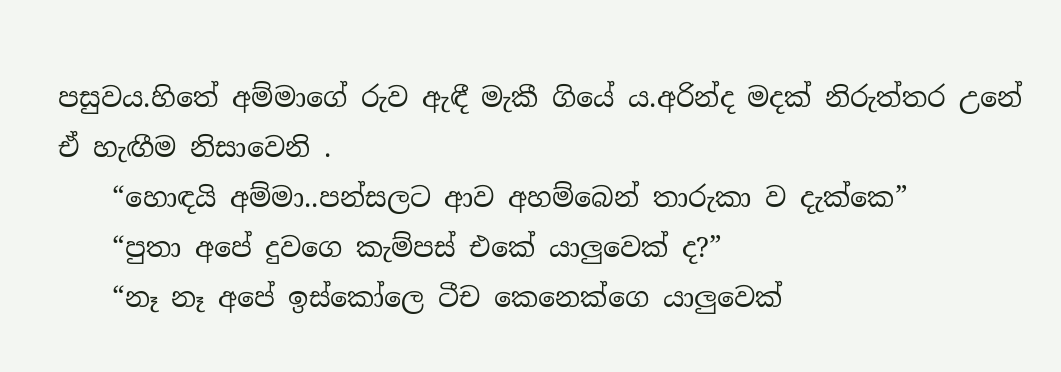පසුවය.හිතේ අම්මාගේ රුව ඇඳී මැකී ගියේ ය.අරින්ද මදක් නිරුත්තර උනේ ඒ හැඟීම නිසාවෙනි .
    “හොඳයි අම්මා..පන්සලට ආව අහම්බෙන් තාරුකා ව දැක්කෙ”
    “පුතා අපේ දුවගෙ කැම්පස් එකේ යාලුවෙක් ද?”
    “නෑ නෑ අපේ ඉස්කෝලෙ ටීච කෙනෙක්ගෙ යාලුවෙක්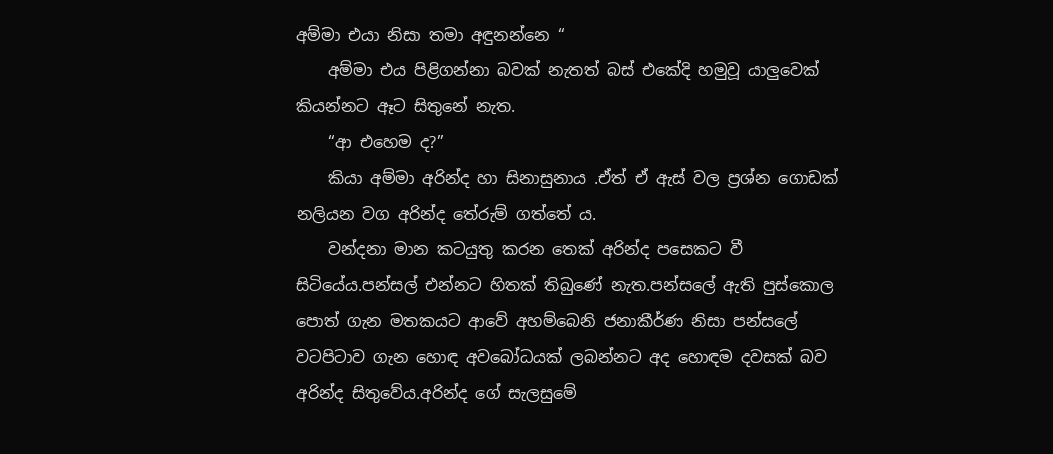අම්මා එයා නිසා තමා අඳුනන්නෙ “
    අම්මා එය පිළිගන්නා බවක් නැතත් බස් එකේදි හමුවූ යාලුවෙක් කියන්නට ඈට සිතුනේ නැත.
    “ආ එහෙම ද?”
    කියා අම්මා අරින්ද හා සිනාසුනාය .ඒත් ඒ ඇස් වල ප්‍රශ්න ගොඩක් නලියන වග අරින්ද තේරුම් ගත්තේ ය.
    වන්දනා මාන කටයුතු කරන තෙක් අරින්ද පසෙකට වී සිටියේය.පන්සල් එන්නට හිතක් තිබුණේ නැත.පන්සලේ ඇති පුස්කොල පොත් ගැන මතකයට ආවේ අහම්බෙනි ජනාකීර්ණ නිසා පන්සලේ වටපිටාව ගැන හොඳ අවබෝධයක් ලබන්නට අද හොඳම දවසක් බව අරින්ද සිතුවේය.අරින්ද ගේ සැලසුමේ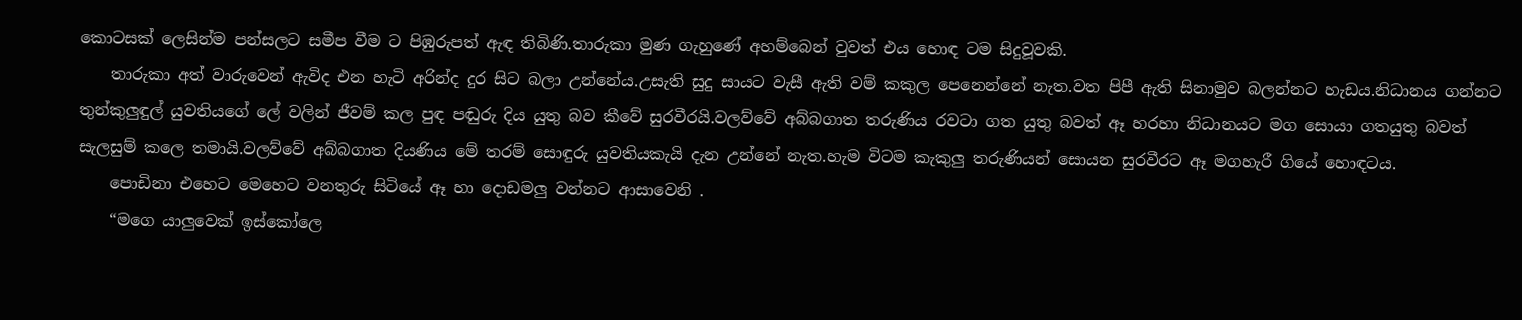කොටසක් ලෙසින්ම පන්සලට සමීප වීම ට පිඹුරුපත් ඇඳ තිබිණි.තාරුකා මුණ ගැහුණේ අහම්බෙන් වුවත් එය හොඳ ටම සිදුවූවකි.
    තාරුකා අත් වාරුවෙන් ඇවිද එන හැටි අරින්ද දුර සිට බලා උන්නේය.උසැති සුදු සායට වැසී ඇති වම් කකුල පෙනෙන්නේ නැත.වත පිපී ඇති සිනාමුව බලන්නට හැඩය.නිධානය ගන්නට තුන්කුලුඳුල් යුවතියගේ ලේ වලින් ජීවම් කල පුඳ පඬුරු දිය යුතු බව කීවේ සුරවීරයි.වලව්වේ අබ්බගාත තරුණිය රවටා ගත යුතු බවත් ඈ හරහා නිධානයට මග සොයා ගතයුතු බවත් සැලසුම් කලෙ තමායි.වලව්වේ අබ්බගාත දියණිය මේ තරම් සොඳුරු යුවතියකැයි දැන උන්නේ නැත.හැම විටම කැකුලු තරුණියන් සොයන සුරවීරට ඈ මගහැරී ගියේ හොඳටය.
    පොඩිනා එහෙට මෙහෙට වනතුරු සිටියේ ඈ හා දොඩමලු වන්නට ආසාවෙනි .
    “මගෙ යාලුවෙක් ඉස්කෝලෙ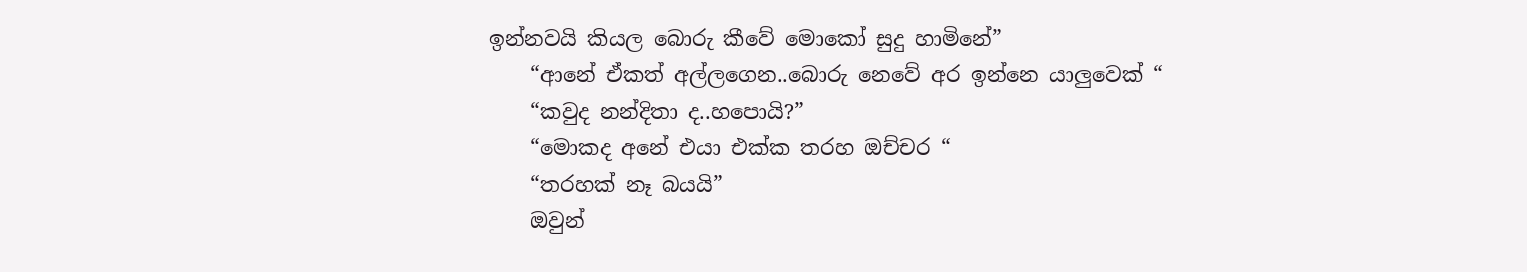ඉන්නවයි කියල බොරු කීවේ මොකෝ සුදු හාමිනේ”
    “ආනේ ඒකත් අල්ලගෙන..බොරු නෙවේ අර ඉන්නෙ යාලුවෙක් “
    “කවුද නන්දිතා ද..හපොයි?”
    “මොකද අනේ එයා එක්ක තරහ ඔච්චර “
    “තරහක් නෑ බයයි”
    ඔවුන්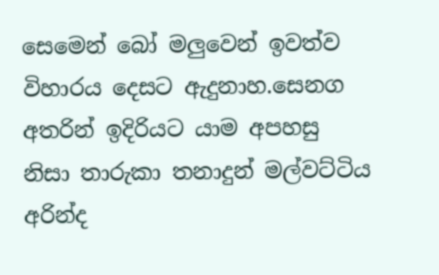සෙමෙන් බෝ මලුවෙන් ඉවත්ව විහාරය දෙසට ඇදුනාහ.සෙනග අතරින් ඉදිරියට යාම අපහසු නිසා තාරුකා තනාදුන් මල්වට්ටිය අරින්ද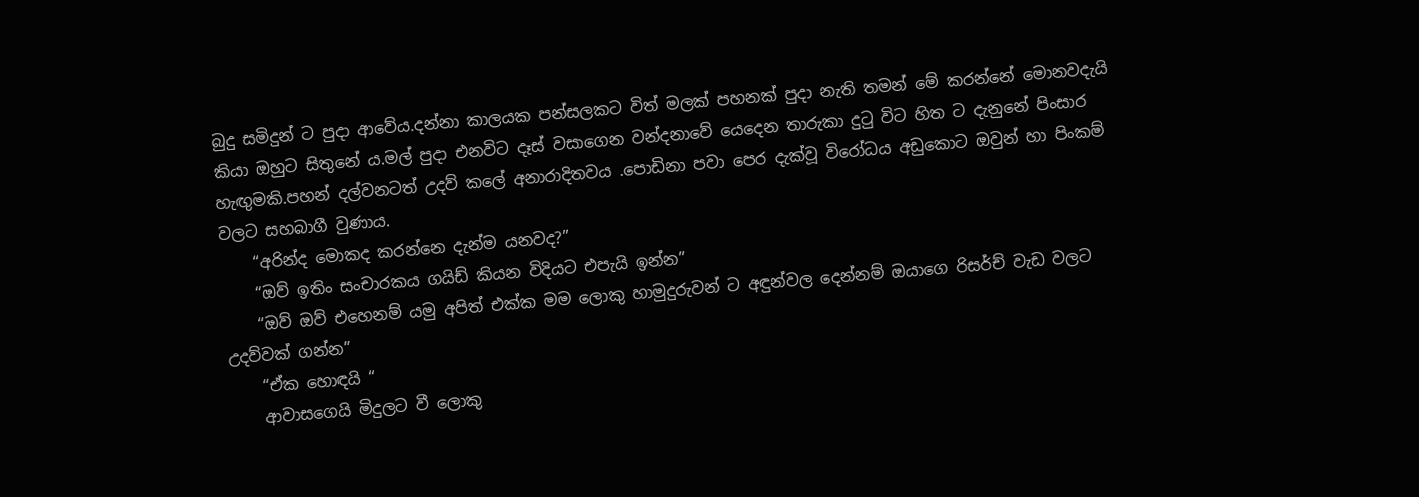බුදු සමිදුන් ට පුදා ආවේය.දන්නා කාලයක පන්සලකට විත් මලක් පහනක් පුදා නැති තමන් මේ කරන්නේ මොනවදැයි කියා ඔහුට සිතුනේ ය.මල් පුදා එනවිට දෑස් වසාගෙන වන්දනාවේ යෙදෙන තාරුකා දුටු විට හිත ට දැනුනේ පිංසාර හැඟුමකි.පහන් දල්වනටත් උදව් කලේ අනාරාදිතවය .පොඩිනා පවා පෙර දැක්වූ විරෝධය අඩුකොට ඔවුන් හා පිංකම් වලට සහබාගී වුණාය.
    “අරින්ද මොකද කරන්නෙ දැන්ම යනවද?”
    “ඔව් ඉතිං සංචාරකය ගයිඩ් කියන විදියට එපැයි ඉන්න”
    “ඔව් ඔව් එහෙනම් යමු අපිත් එක්ක මම ලොකු හාමුදුරුවන් ට අඳුන්වල දෙන්නම් ඔයාගෙ රිසර්ච් වැඩ වලට උදව්වක් ගන්න”
    “ඒක හොඳයි “
    ආවාසගෙයි මිදුලට වී ලොකු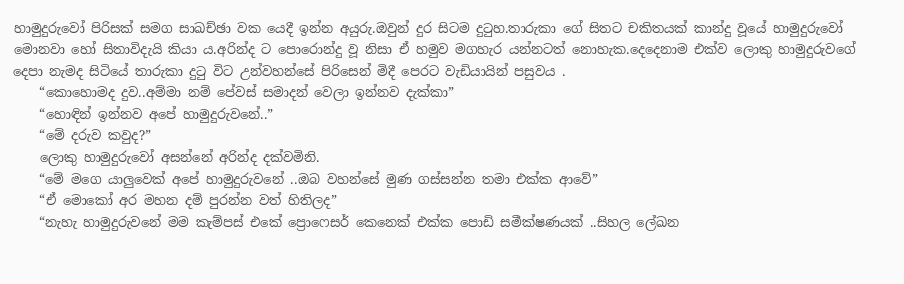හාමුදුරුවෝ පිරිසක් සමග සාඛච්ඡා වක යෙදී ඉන්න අයුරු.ඔවුන් දුර සිටම දුටුහ.තාරුකා ගේ සිතට චකිතයක් කාන්දු වූයේ හාමුදුරුවෝ මොනවා හෝ සිතාවිදැයි කියා ය.අරින්ද ට පොරොන්දු වූ නිසා ඒ හමුව මගහැර යන්නටත් නොහැක.දෙදෙනාම එක්ව ලොකු හාමුදුරුවගේ දෙපා නැමද සිටියේ තාරුකා දුටු විට උන්වහන්සේ පිරිසෙන් මිදී පෙරට වැඩියායින් පසුවය .
    “කොහොමද දුව..අම්මා නම් පේවස් සමාදන් වෙලා ඉන්නව දැක්කා”
    “හොඳින් ඉන්නව අපේ හාමුදුරුවනේ..”
    “මේ දරුව කවුද?”
    ලොකු හාමුදුරුවෝ අසන්නේ අරින්ද දක්වමිනි.
    “මේ මගෙ යාලුවෙක් අපේ හාමුදුරුවනේ ..ඔබ වහන්සේ මුණ ගස්සන්න තමා එක්ක ආවේ”
    “ඒ මොකෝ අර මහන දම් පුරන්න වත් හිතිලද”
    “නැහැ හාමුදුරුවනේ මම කැම්පස් එකේ ප්‍රොෆෙසර් කෙනෙක් එක්ක පොඩි සමීක්ෂණයක් ..සිහල ලේඛන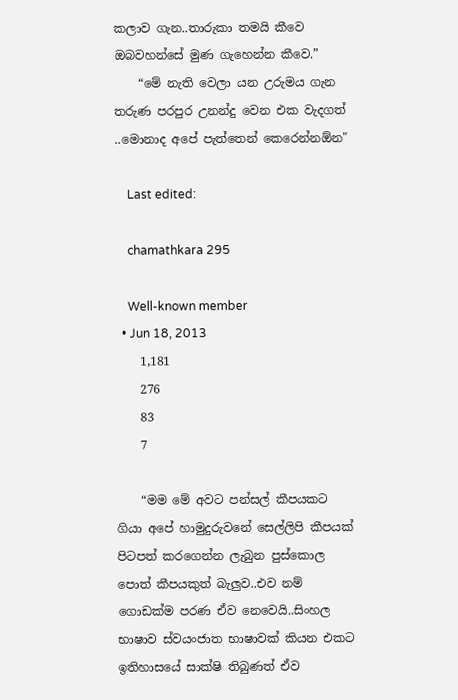කලාව ගැන..තාරුකා තමයි කීවෙ ඔබවහන්සේ මුණ ගැහෙන්න කීවෙ.”
    “මේ නැති වෙලා යන උරුමය ගැන තරුණ පරපුර උනන්දු වෙන එක වැදගත් ..මොනාද අපේ පැත්තෙන් කෙරෙන්නඕන"

    Last edited:

    chamathkara 295

    Well-known member
  • Jun 18, 2013
    1,181
    276
    83
    7

    “මම මේ අවට පන්සල් කීපයකට ගියා අපේ හාමුදුරුවනේ සෙල්ලිපි කීපයක් පිටපත් කරගෙන්න ලැබුන පුස්කොල පොත් කීපයකුත් බැලුව..එව නම් ගොඩක්ම පරණ ඒව නෙවෙයි..සිංහල භාෂාව ස්වයංජාත භාෂාවක් කියන එකට ඉතිහාසයේ සාක්ෂි තිබුණත් ඒව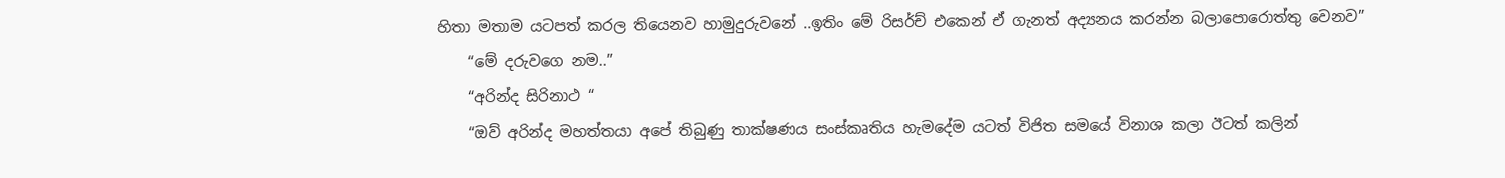හිතා මතාම යටපත් කරල තියෙනව හාමුදුරුවනේ ..ඉතිං මේ රිසර්ච් එකෙන් ඒ ගැනත් අද්‍යනය කරන්න බලාපොරොත්තු වෙනව”
    “මේ දරුවගෙ නම..”
    “අරින්ද සිරිනාථ “
    “ඔව් අරින්ද මහත්තයා අපේ තිබුණු තාක්ෂණය සංස්කෘතිය හැමදේම යටත් විජිත සමයේ විනාශ කලා ඊටත් කලින්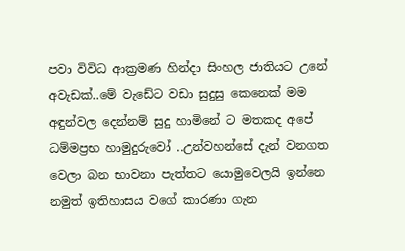පවා විවිධ ආක්‍රමණ හින්දා සිංහල ජාතියට උනේ අවැඩක්..මේ වැඩේට වඩා සුදුසු කෙනෙක් මම අඳුන්වල දෙන්නම් සුදු හාමිනේ ට මතකද අපේ ධම්මප්‍රභ හාමුදුරුවෝ ..උන්වහන්සේ දැන් වනගත වෙලා බන භාවනා පැත්තට යොමුවෙලයි ඉන්නෙ නමුත් ඉතිහාසය වගේ කාරණා ගැන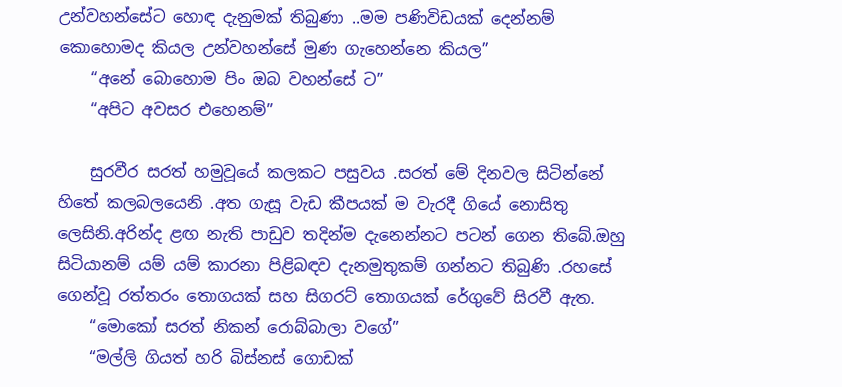උන්වහන්සේට හොඳ දැනුමක් තිබුණා ..මම පණිවිඩයක් දෙන්නම් කොහොමද කියල උන්වහන්සේ මුණ ගැහෙන්නෙ කියල”
    “අනේ බොහොම පිං ඔබ වහන්සේ ට”
    “අපිට අවසර එහෙනම්”

    සුරවීර සරත් හමුවූයේ කලකට පසුවය .සරත් මේ දිනවල සිටින්නේ හිතේ කලබලයෙනි .අත ගැසූ වැඩ කීපයක් ම වැරදී ගියේ නොසිතු ලෙසිනි.අරින්ද ළඟ නැති පාඩුව තදින්ම දැනෙන්නට පටන් ගෙන තිබේ.ඔහු සිටියානම් යම් යම් කාරනා පිළිබඳව දැනමුතුකම් ගන්නට තිබුණි .රහසේ ගෙන්වූ රත්තරං තොගයක් සහ සිගරට් තොගයක් රේගුවේ සිරවී ඇත.
    “මොකෝ සරත් නිකන් රොබ්බාලා වගේ”
    “මල්ලි ගියත් හරි බිස්නස් ගොඩක්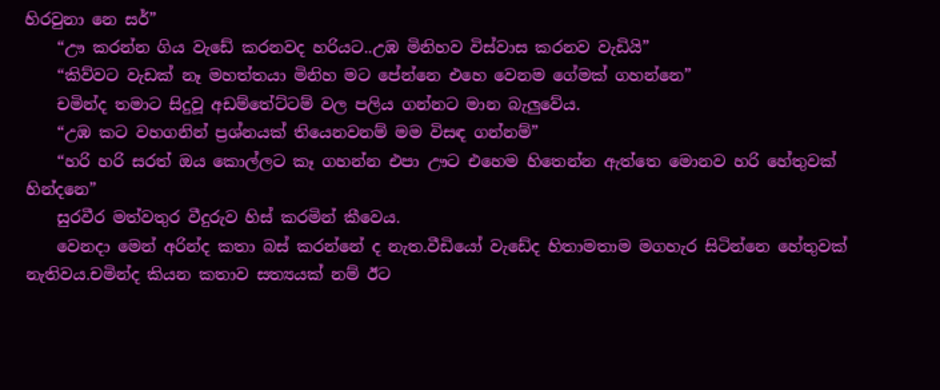හිරවුනා නෙ සර්”
    “ඌ කරන්න ගිය වැඩේ කරනවද හරියට..උඹ මිනිහව විස්වාස කරනව වැඩියි”
    “කිව්වට වැඩක් නෑ මහත්තයා මිනිහ මට පේන්නෙ එහෙ වෙනම ගේමක් ගහන්නෙ”
    චමින්ද තමාට සිදුවූ අඩම්තේට්ටම් වල පලිය ගන්නට මාන බැලුවේය.
    “උඹ කට වහගනින් ප්‍රශ්නයක් තියෙනවනම් මම විසඳ ගන්නම්”
    “හරි හරි සරත් ඔය කොල්ලට කෑ ගහන්න එපා ඌට එහෙම හිතෙන්න ඇත්තෙ මොනව හරි හේතුවක් හින්දනෙ”
    සුරවීර මත්වතුර වීදුරුව හිස් කරමින් කීවෙය.
    වෙනදා මෙන් අරින්ද කතා බස් කරන්නේ ද නැත.වීඩියෝ වැඩේද හිතාමතාම මගහැර සිටින්නෙ හේතුවක් නැතිවය.චමින්ද කියන කතාව සත්‍යයක් නම් ඊට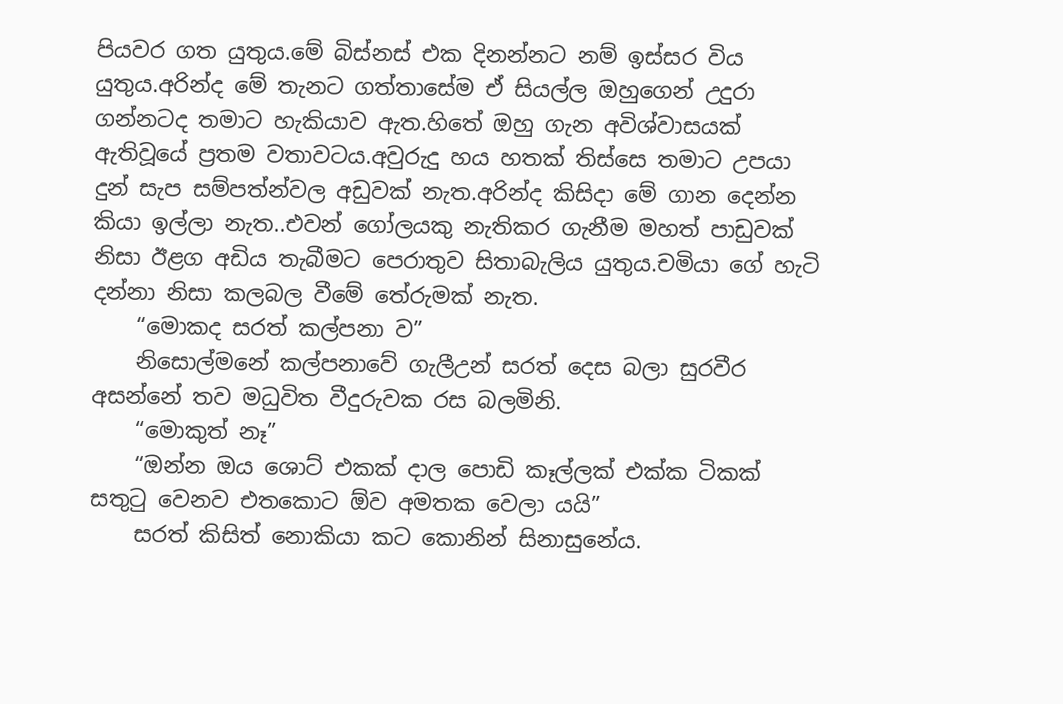පියවර ගත යුතුය.මේ බිස්නස් එක දිනන්නට නම් ඉස්සර විය යුතුය.අරින්ද මේ තැනට ගත්තාසේම ඒ සියල්ල ඔහුගෙන් උදුරා ගන්නටද තමාට හැකියාව ඇත.හිතේ ඔහු ගැන අවිශ්වාසයක් ඇතිවූයේ ප්‍රතම වතාවටය.අවුරුදු හය හතක් තිස්සෙ තමාට උපයා දුන් සැප සම්පත්න්වල අඩුවක් නැත.අරින්ද කිසිදා මේ ගාන දෙන්න කියා ඉල්ලා නැත..එවන් ගෝලයකු නැතිකර ගැනීම මහත් පාඩුවක් නිසා ඊළග අඩිය තැබීමට පෙරාතුව සිතාබැලිය යුතුය.චමියා ගේ හැටි දන්නා නිසා කලබල වීමේ තේරුමක් නැත.
    “මොකද සරත් කල්පනා ව”
    නිසොල්මනේ කල්පනාවේ ගැලීඋන් සරත් දෙස බලා සුරවීර අසන්නේ තව මධුවිත වීදුරුවක රස බලමිනි.
    “මොකුත් නෑ”
    “ඔන්න ඔය ශොට් එකක් දාල පොඩි කෑල්ලක් එක්ක ටිකක් සතුටු වෙනව එතකොට ඕව අමතක වෙලා යයි”
    සරත් කිසිත් නොකියා කට කොනින් සිනාසුනේය.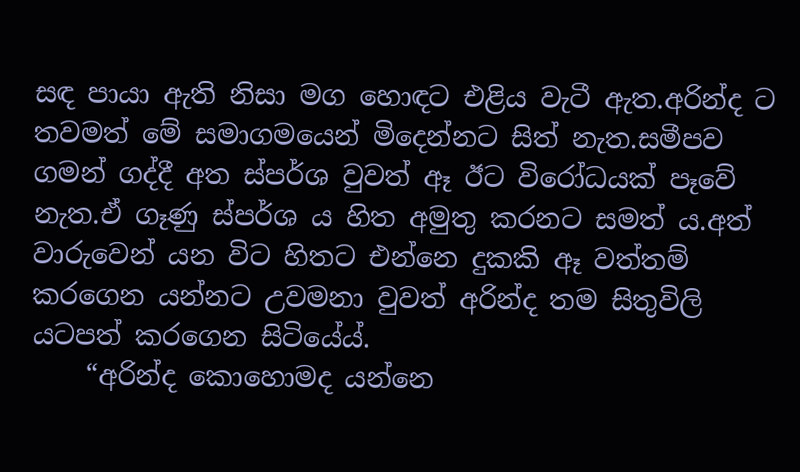සඳ පායා ඇති නිසා මග හොඳට එළිය වැටී ඇත.අරින්ද ට තවමත් මේ සමාගමයෙන් මිදෙන්නට සිත් නැත.සමීපව ගමන් ගද්දී අත ස්පර්ශ වුවත් ඈ ඊට විරෝධයක් පෑවේ නැත.ඒ ගෑණු ස්පර්ශ ය හිත අමුතු කරනට සමත්‍ ය.අත් වාරුවෙන් යන විට හිතට එන්නෙ දුකකි ඈ වත්තම් කරගෙන යන්නට උවමනා වුවත් අරින්ද තම සිතුවිලි යටපත් කරගෙන සිටියේය්.
    “අරින්ද කොහොමද යන්නෙ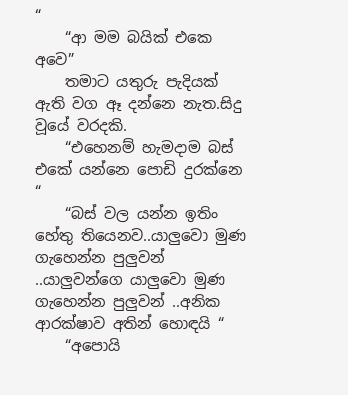“
    “ආ මම බයික් එකෙ අවෙ”
    තමාට යතුරු පැදියක් ඇති වග ඈ දන්නෙ නැත.සිදු වූයේ වරදකි.
    “එහෙනම් හැමදාම බස් එකේ යන්නෙ පොඩි දුරක්නෙ “
    “බස් වල යන්න ඉතිං හේතු තියෙනව..යාලුවො මුණ ගැහෙන්න පුලුවන් ..යාලුවන්ගෙ යාලුවො මුණ ගැහෙන්න පුලුවන් ..අනික ආරක්ෂාව අතින් හොඳයි “
    “අපොයි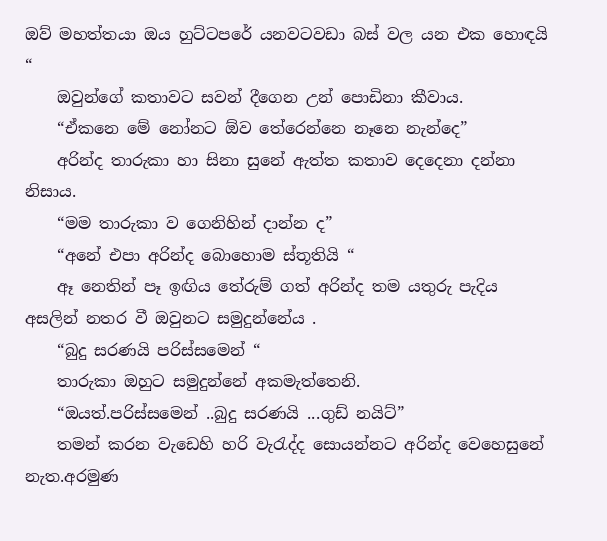ඔව් මහත්තයා ඔය හුට්ටපරේ යනවටවඩා බස් වල යන එක හොඳයි “
    ඔවුන්ගේ කතාවට සවන් දීගෙන උන් පොඩිනා කීවාය.
    “ඒකනෙ මේ නෝනට ඕව තේරෙන්නෙ නෑනෙ නැන්දෙ”
    අරින්ද තාරුකා හා සිනා සුනේ ඇත්ත කතාව දෙදෙනා දන්නා නිසාය.
    “මම තාරුකා ව ගෙනිහින් දාන්න ද”
    “අනේ එපා අරින්ද බොහොම ස්තූතියි “
    ඈ නෙතින් පෑ ඉඟිය තේරුම් ගත් අරින්ද තම යතුරු පැදිය අසලින් නතර වී ඔවුනට සමුදුන්නේය .
    “බුදු සරණයි පරිස්සමෙන් “
    තාරුකා ඔහුට සමුදුන්නේ අකමැත්තෙනි.
    “ඔයත්.පරිස්සමෙන් ..බුදු සරණයි ...ගුඩ් නයිට්”
    තමන් කරන වැඩෙහි හරි වැරැද්ද සොයන්නට අරින්ද වෙහෙසුනේ නැත.අරමුණ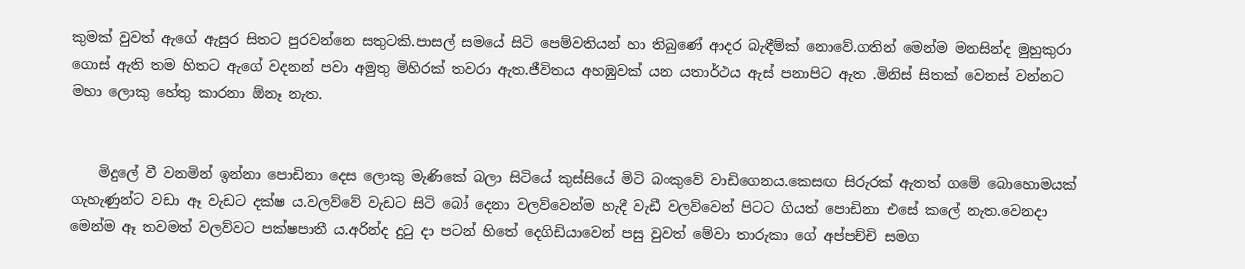කුමක් වුවත් ඇගේ ඇසුර සිතට පුරවන්නෙ සතුටකි.පාසල් සමයේ සිටි පෙම්වතියන් හා තිබුණේ ආදර බැඳීම්ක් නොවේ.ගතින් මෙන්ම මනසින්ද මුහුකුරා ගොස් ඇති තම හිතට ඇගේ වදනන් පවා අමුතු මිහිරක් තවරා ඇත.ජීවිතය අහඹුවක් යන යතාර්ථය ඇස් පනාපිට ඇත .මිනිස් සිතක් වෙනස් වන්නට මහා ලොකු හේතු කාරනා ඕනෑ නැත.


    මිදුලේ වී වනමින් ඉන්නා පොඩිනා දෙස ලොකු මැණිකේ බලා සිටියේ කුස්සියේ මිටි බංකුවේ වාඩිගෙනය.කෙසඟ සිරුරක් ඇතත් ගමේ බොහොමයක් ගැහැණුන්ට වඩා ඈ වැඩට දක්ෂ ය.වලව්වේ වැඩට සිටි බෝ දෙනා වලව්වෙන්ම හැදී වැඩී වලව්වෙන් පිටට ගියත් පොඩිනා එසේ කලේ නැත.වෙනදා මෙන්ම ඈ තවමත් වලව්වට පක්ෂපාතී ය.අරින්ද දුටු දා පටන් හිතේ දෙගිඩියාවෙන් පසු වුවත් මේවා තාරුකා ගේ අප්පච්චි සමග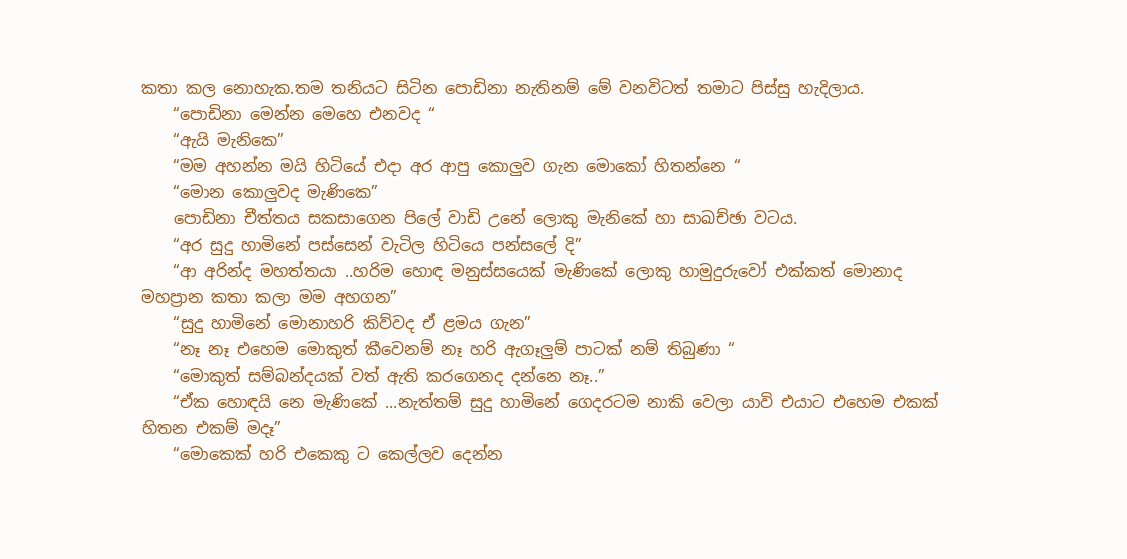කතා කල නොහැක.තම තනියට සිටින පොඩිනා නැතිනම් මේ වනවිටත් තමාට පිස්සු හැදිලාය.
    “පොඩිනා මෙන්න මෙහෙ එනවද “
    “ඇයි මැනිකෙ”
    “මම අහන්න මයි හිටියේ එදා අර ආපු කොලුව ගැන මොකෝ හිතන්නෙ “
    “මොන කොලුවද මැණිකෙ”
    පොඩිනා චීත්තය සකසාගෙන පිලේ වාඩි උනේ ලොකු මැනිකේ හා සාඛච්ඡා වටය.
    “අර සුදු හාමිනේ පස්සෙන් වැටිල හිටියෙ පන්සලේ දි”
    “ආ අරින්ද මහත්තයා ..හරිම හොඳ මනුස්සයෙක් මැණිකේ ලොකු හාමුදුරුවෝ එක්කත් මොනාද මහප්‍රාන කතා කලා මම අහගන”
    “සුදු හාමිනේ මොනාහරි කිව්වද ඒ ළමය ගැන”
    “නෑ නෑ එහෙම මොකුත් කීවෙනම් නෑ හරි ඇගෑලුම් පාටක් නම් තිබුණා “
    “මොකුත් සම්බන්දයක් වත් ඇති කරගෙනද දන්නෙ නෑ..”
    “ඒක හොඳයි නෙ මැණිකේ ...නැත්තම් සුදු හාමිනේ ගෙදරටම නාකි වෙලා යාවි එයාට එහෙම එකක් හිතන එකම් මදෑ”
    “මොකෙක් හරි එකෙකු ට කෙල්ලව දෙන්න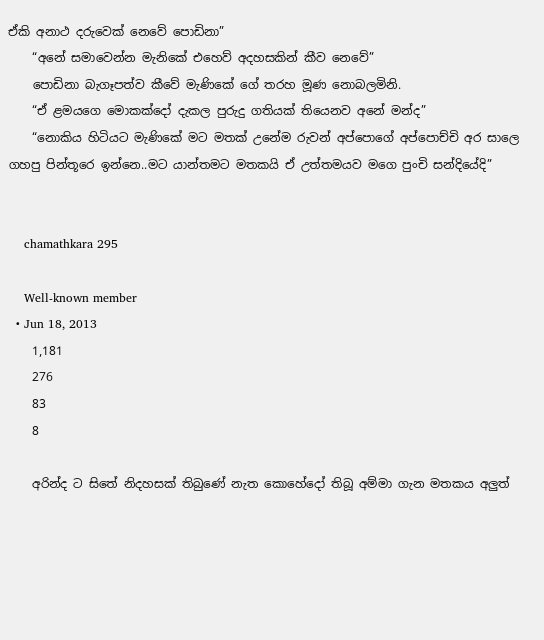ඒකි අනාථ දරුවෙක් නෙවේ පොඩිනා”
    “අනේ සමාවෙන්න මැනිකේ එහෙව් අදහසකින් කීව නෙවේ”
    පොඩිනා බැගෑපත්ව කීවේ මැණිකේ ගේ තරහ මූණ නොබලමිනි.
    “ඒ ළමයගෙ මොකක්දෝ දැකල පුරුදු ගතියක් තියෙනව අනේ මන්ද”
    “නොකිය හිටියට මැණිකේ මට මතක් උනේම රුවන් අප්පොගේ අප්පොච්චි අර සාලෙ ගහපු පින්තූරෙ ඉන්නෙ..මට යාන්තමට මතකයි ඒ උත්තමයව මගෙ පුංචි සන්දියේදි”


    chamathkara 295

    Well-known member
  • Jun 18, 2013
    1,181
    276
    83
    8

    අරින්ද ට සිතේ නිදහසක් තිබුණේ නැත කොහේදෝ තිබූ අම්මා ගැන මතකය අලුත්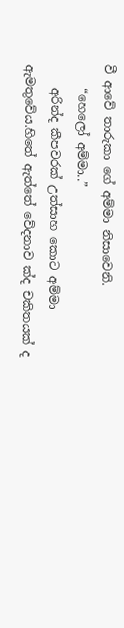වී ආවේ තාරුකා ගේ අම්මා නිසාවෙනි.
    “හෙලෝ අම්මා..”
    අරින්ද කීපවරක් උත්සාහ කොට අම්මා ඇමතුවේය.හිතේ ඇත්තේ වේදනාව ක්ද චකිතයක් ද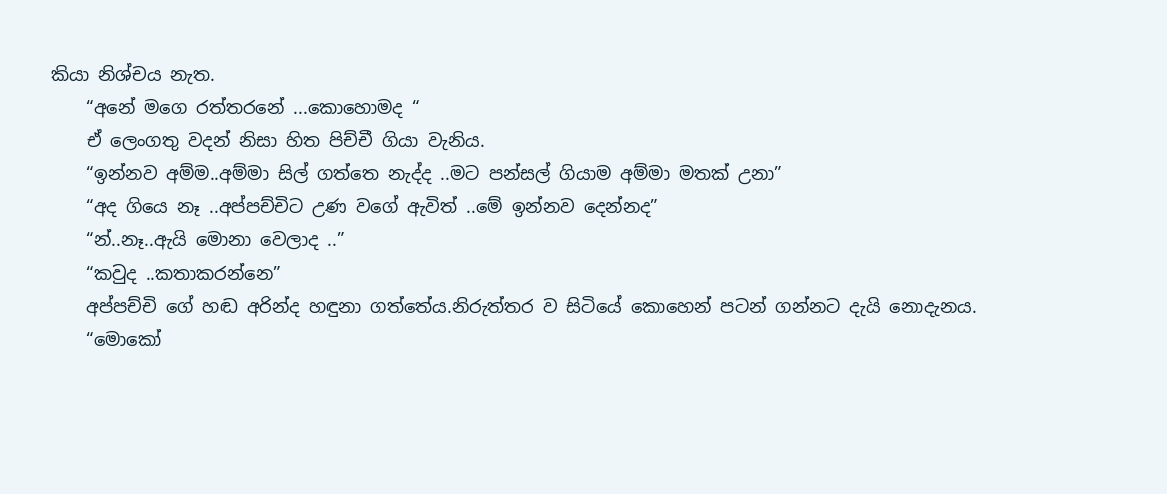කියා නිශ්චය නැත.
    “අනේ මගෙ රත්තරනේ ...කොහොමද “
    ඒ ලෙංගතු වදන් නිසා හිත පිච්චී ගියා වැනිය.
    “ඉන්නව අම්ම..අම්මා සිල් ගත්තෙ නැද්ද ..මට පන්සල් ගියාම අම්මා මතක් උනා”
    “අද ගියෙ නෑ ..අප්පච්චිට උණ වගේ ඇවිත් ..මේ ඉන්නව දෙන්නද”
    “න්..නෑ..ඇයි මොනා වෙලාද ..”
    “කවුද ..කතාකරන්නෙ”
    අප්පච්චි ගේ හඬ අරින්ද හඳුනා ගත්තේය.නිරුත්තර ව සිටියේ කොහෙන් පටන් ගන්නට දැයි නොදැනය.
    “මොකෝ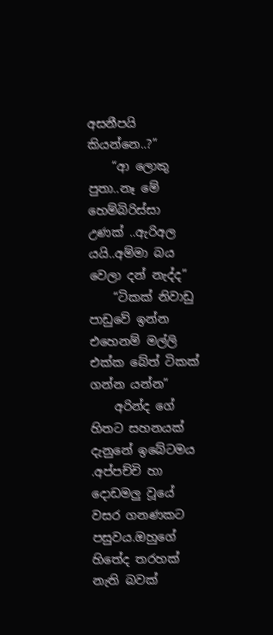අසනීපයි කියන්නෙ..?”
    “ආ ලොකු පුතා..නෑ මේ හෙම්බිරිස්සා උණක් ..ඇරිඅල යයි..අම්මා බය වෙලා දන් නැද්ද”
    “ටිකක් නිවාඩු පාඩුවේ ඉන්න එහෙනම් මල්ලි එක්ක බේත් ටිකක් ගන්න යන්න”
    අරින්ද ගේ හිතට සහනයක් දැනුනේ ඉබේටමය .අප්පච්චි හා දොඩමලු වූයේ වසර ගනණකට පසුවය.ඔහුගේ හිතේද තරහක් නැති බවක්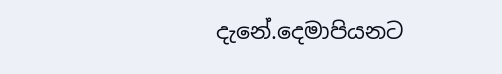දැනේ.දෙමාපියනට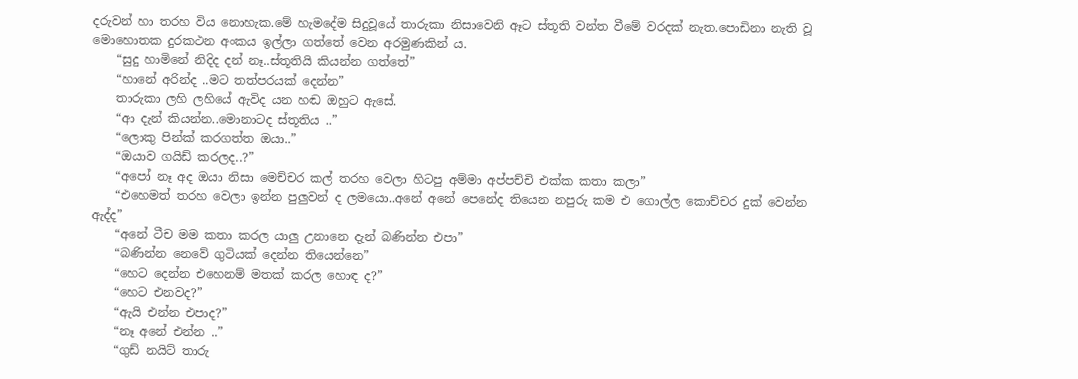දරුවන් හා තරහ විය නොහැක.මේ හැමදේම සිදුවූයේ තාරුකා නිසාවෙනි ඈට ස්තූති වන්ත වීමේ වරදක් නැත.පොඩිනා නැති වූ මොහොතක දුරකථන අංකය ඉල්ලා ගත්තේ වෙන අරමුණකින් ය.
    “සුදු හාමිනේ නිදිද දන් නෑ..ස්තූතියි කියන්න ගත්තේ”
    “හානේ අරින්ද ..මට තත්පරයක් දෙන්න”
    තාරුකා ලහි ලහියේ ඇවිද යන හඬ ඔහුට ඇසේ.
    “ආ දැන් කියන්න..මොනාටද ස්තූතිය ..”
    “ලොකු පින්ක් කරගත්ත ඔයා..”
    “ඔයාව ගයිඩ් කරලද..?”
    “අපෝ නෑ අද ඔයා නිසා මෙච්චර කල් තරහ වෙලා හිටපු අම්මා අප්පච්චි එක්ක කතා කලා”
    “එහෙමත් තරහ වෙලා ඉන්න පුලුවන් ද ලමයො..අනේ අනේ පෙනේද තියෙන නපුරු කම එ ගොල්ල කොච්චර දුක් වෙන්න ඇද්ද”
    “අනේ ටීච මම කතා කරල යාලු උනානෙ දැන් බණින්න එපා”
    “බණින්න නෙවේ ගුටියක් දෙන්න තියෙන්නෙ”
    “හෙට දෙන්න එහෙනම් මතක් කරල හොඳ ද?”
    “හෙට එනවද?”
    “ඇයි එන්න එපාද?”
    “නෑ අනේ එන්න ..”
    “ගුඩ් නයිට් තාරු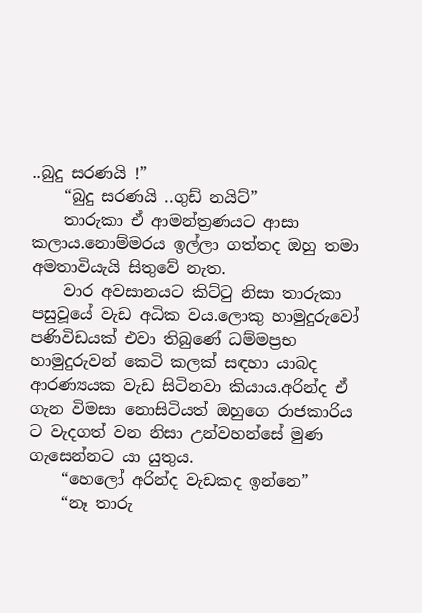..බුදු සරණයි !”
    “බුදු සරණයි ..ගුඩ් නයිට්”
    තාරුකා ඒ ආමන්ත්‍රණයට ආසා කලාය.නොම්මරය ඉල්ලා ගත්තද ඔහු තමා අමතාවියැයි සිතුවේ නැත.
    වාර අවසානයට කිට්ටු නිසා තාරුකා පසුවූයේ වැඩ අධික වය.ලොකු හාමුදුරුවෝ පණිවිඩයක් එවා තිබුණේ ධම්මප්‍රභ හාමුදුරුවන් කෙටි කලක් සඳහා යාබද ආරණ්‍යයක වැඩ සිටිනවා කියාය.අරින්ද ඒ ගැන විමසා නොසිටියත් ඔහුගෙ රාජකාරිය ට වැදගත් වන නිසා උන්වහන්සේ මුණ ගැසෙන්නට යා යුතුය.
    “හෙලෝ අරින්ද වැඩකද ඉන්නෙ”
    “නෑ තාරු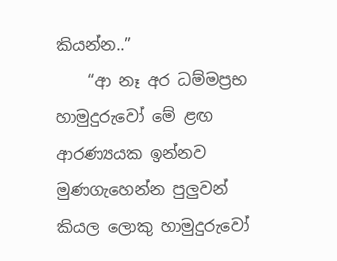කියන්න..”
    “ආ නෑ අර ධම්මප්‍රභ හාමුදුරුවෝ මේ ළඟ ආරණ්‍යයක ඉන්නව මුණගැහෙන්න පුලුවන් කියල ලොකු හාමුදුරුවෝ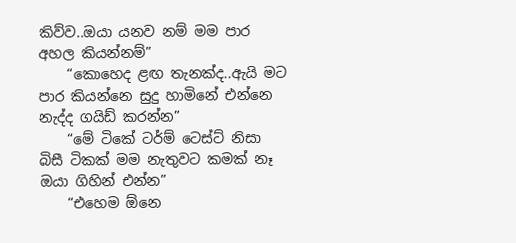කිව්ව..ඔයා යනව නම් මම පාර අහල කියන්නම්”
    “කොහෙද ළඟ තැනක්ද..ඇයි මට පාර කියන්නෙ සුදු හාමිනේ එන්නෙ නැද්ද ගයිඩ් කරන්න”
    “මේ ටිකේ ටර්ම් ටෙස්ට් නිසා බිසී ටිකක් මම නැතුවට කමක් නෑ ඔයා ගිහින් එන්න”
    “එහෙම ඕනෙ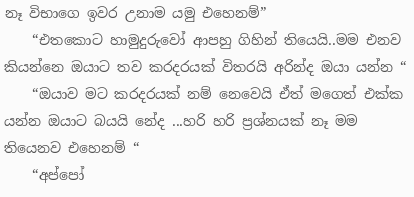නෑ විභාගෙ ඉවර උනාම යමු එහෙනම්”
    “එතකොට හාමුදුරුවෝ ආපහු ගිහින් තියෙයි..මම එනව කියන්නෙ ඔයාට තව කරදරයක් විතරයි අරින්ද ඔයා යන්න “
    “ඔයාව මට කරදරයක් නම් නෙවෙයි ඒත් මගෙත් එක්ක යන්න ඔයාට බයයි නේද ...හරි හරි ප්‍රශ්නයක් නෑ මම තියෙනව එහෙනම් “
    “අප්පෝ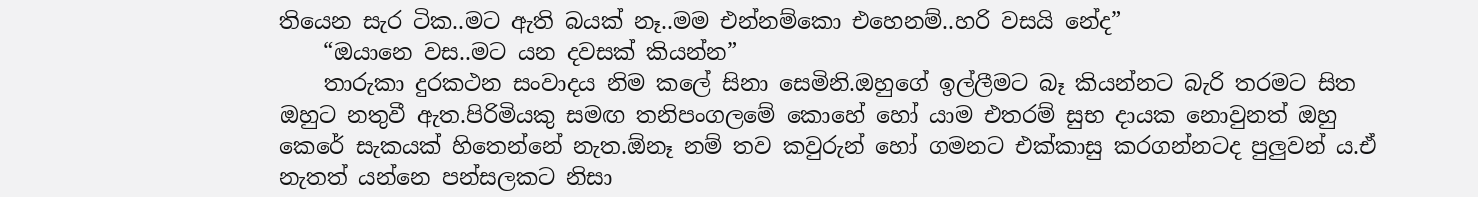තියෙන සැර ටික..මට ඇති බයක් නෑ..මම එන්නම්කො එහෙනම්..හරි වසයි නේද”
    “ඔයානෙ වස..මට යන දවසක් කියන්න”
    තාරුකා දුරකථන සංවාදය නිම කලේ සිනා සෙමිනි.ඔහුගේ ඉල්ලීමට බෑ කියන්නට බැරි තරමට සිත ඔහුට නතුවී ඇත.පිරිමියකු සමඟ තනිපංගලමේ කොහේ හෝ යාම එතරම් සුභ දායක නොවුනත් ඔහු කෙරේ සැකයක් හිතෙන්නේ නැත.ඕනෑ නම් තව කවුරුන් හෝ ගමනට එක්කාසු කරගන්නටද පුලුවන් ය.ඒ නැතත් යන්නෙ පන්සලකට නිසා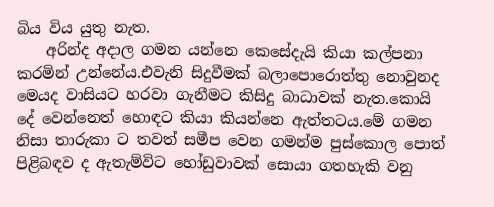බිය විය යුතු නැත.
    අරින්ද අදාල ගමන යන්නෙ කෙසේදැයි කියා කල්පනා කරමින් උන්නේය.එවැනි සිදුවීමක් බලාපොරොත්තු නොවුනද මෙයද වාසියට හරවා ගැනීමට කිසිදු බාධාවක් නැත.කොයි දේ වෙන්නෙත් හොඳට කියා කියන්නෙ ඇත්තටය.මේ ගමන නිසා තාරුකා ට තවත් සමීප වෙන ගමන්ම පුස්කොල පොත් පිළිබඳව ද ඇතැම්විට හෝඩුවාවක් සොයා ගතහැකි වනු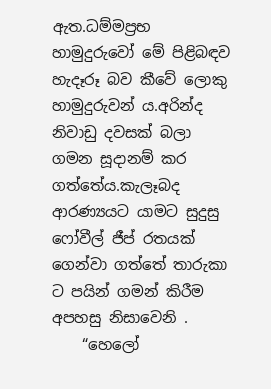ඇත.ධම්මප්‍රභ හාමුදුරුවෝ මේ පිළිබඳව හැදෑරූ බව කීවේ ලොකු හාමුදුරුවන් ය.අරින්ද නිවාඩු දවසක් බලා ගමන සූදානම් කර ගත්තේය.කැලෑබද ආරණ්‍යයට යාමට සුදුසු ෆෝවීල් ජීප් රතයක් ගෙන්වා ගත්තේ තාරුකා ට පයින් ගමන් කිරීම අපහසු නිසාවෙනි .
    “හෙලෝ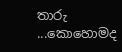තාරු ...කොහොමද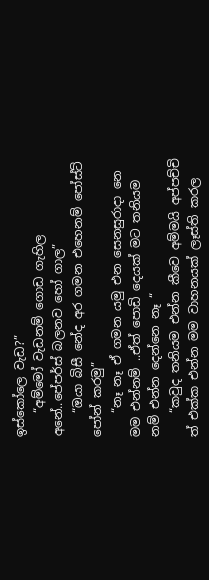ඉස්කෝලෙ වැඩ?”
    “අම්මෝ වැඩනම් ගොඩ ගැහිල අනේ..පේපර්ස් බලනව හෝ ගාල”
    “ඔයා බිසී නේද අර ගමන එහෙනම් පෝස්ට් පෝන් කරමු”
    “නෑ නෑ ඒ ගමන යමු එන සෙනසුරාදා නෙ මම එන්නම් ..ඒත් පොඩි දෙයක් මට තනියම නම් එන්න දෙන්නෙ නෑ “
    “කවුද තනියම එන්න කීවෙ අම්මයි අප්පච්චි ත් එක්ක එන්න මම වාහනයක් ලෑස්ති කරල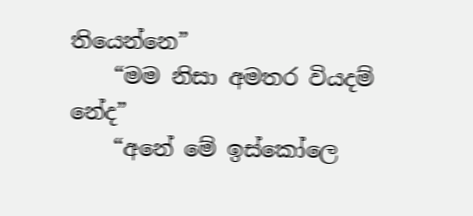තියෙන්නෙ”
    “මම නිසා අමතර වියදම් නේද”
    “අනේ මේ ඉස්කෝලෙ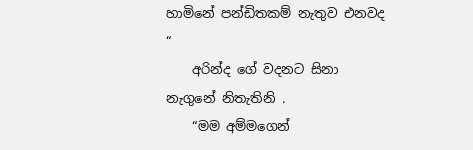හාමිනේ පන්ඩිතකම් නැතුව එනවද “
    අරින්ද ගේ වදනට සිනා නැගුනේ නිතැතිනි .
    “මම අම්මගෙන්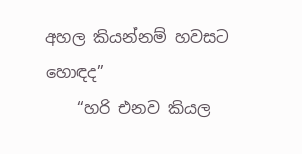අහල කියන්නම් හවසට හොඳද”
    “හරි එනව කියල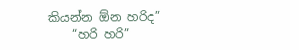කියන්න ඕන හරිද”
    “හරි හරි”